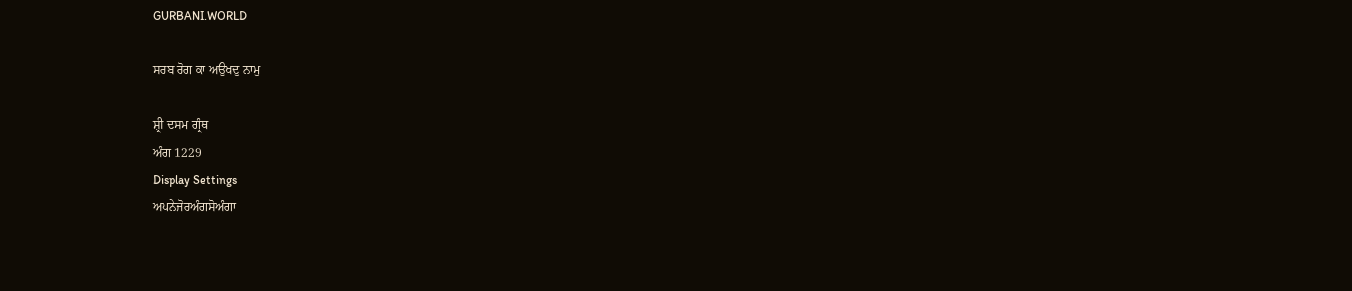GURBANI.WORLD

ਸਰਬ ਰੋਗ ਕਾ ਅਉਖਦੁ ਨਾਮੁ

ਸ਼੍ਰੀ ਦਸਮ ਗ੍ਰੰਥ
ਅੰਗ 1229
Display Settings
ਅਪਨੇਜੋਰਅੰਗਸੋਅੰਗਾ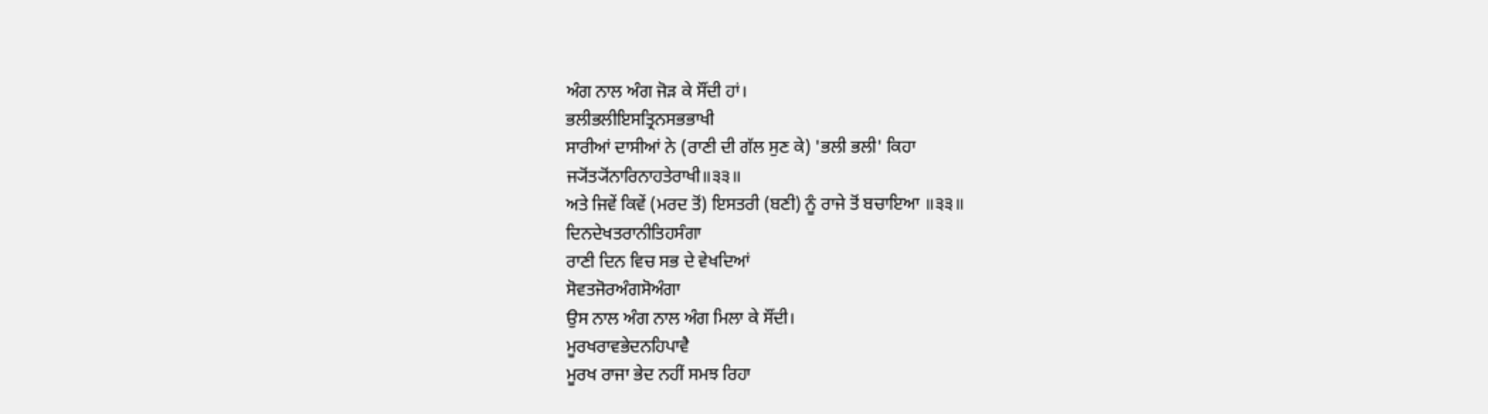ਅੰਗ ਨਾਲ ਅੰਗ ਜੋੜ ਕੇ ਸੌਂਦੀ ਹਾਂ।
ਭਲੀਭਲੀਇਸਤ੍ਰਿਨਸਭਭਾਖੀ
ਸਾਰੀਆਂ ਦਾਸੀਆਂ ਨੇ (ਰਾਣੀ ਦੀ ਗੱਲ ਸੁਣ ਕੇ) 'ਭਲੀ ਭਲੀ' ਕਿਹਾ
ਜ੍ਯੋਂਤ੍ਯੋਂਨਾਰਿਨਾਹਤੇਰਾਖੀ॥੩੩॥
ਅਤੇ ਜਿਵੇਂ ਕਿਵੇਂ (ਮਰਦ ਤੋਂ) ਇਸਤਰੀ (ਬਣੀ) ਨੂੰ ਰਾਜੇ ਤੋਂ ਬਚਾਇਆ ॥੩੩॥
ਦਿਨਦੇਖਤਰਾਨੀਤਿਹਸੰਗਾ
ਰਾਣੀ ਦਿਨ ਵਿਚ ਸਭ ਦੇ ਵੇਖਦਿਆਂ
ਸੋਵਤਜੋਰਅੰਗਸੋਅੰਗਾ
ਉਸ ਨਾਲ ਅੰਗ ਨਾਲ ਅੰਗ ਮਿਲਾ ਕੇ ਸੌਂਦੀ।
ਮੂਰਖਰਾਵਭੇਦਨਹਿਪਾਵੈ
ਮੂਰਖ ਰਾਜਾ ਭੇਦ ਨਹੀਂ ਸਮਝ ਰਿਹਾ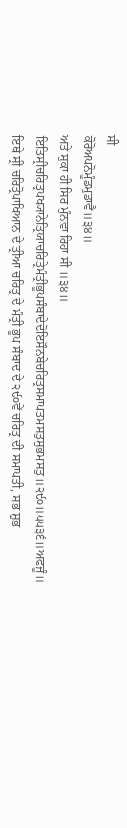ਸੀ
ਕੋਰੋਅਪਨੋਮੂੰਡਮੁਡਾਵੈ॥੩੪॥
ਅਤੇ ਸੁਕਾ ਹੀ ਸਿਰ ਮੁੰਨਵਾ ਰਿਹਾ ਸੀ ॥੩੪॥
ਇਤਿਸ੍ਰੀਚਰਿਤ੍ਰਪਖ੍ਯਾਨੇਤ੍ਰਿਯਾਚਰਿਤ੍ਰੇਮੰਤ੍ਰੀਭੂਪਸੰਬਾਦੇਦੋਇਸੌਨਬੇਚਰਿਤ੍ਰਸਮਾਪਤਮਸਤੁਸੁਭਮਸਤੁ॥੨੯੦॥੫੫੩੬॥ਅਫਜੂੰ॥
ਇਥੇ ਸ੍ਰੀ ਚਰਿਤ੍ਰੋਪਾਖਿਆਨ ਦੇ ਤ੍ਰੀਆ ਚਰਿਤ੍ਰ ਦੇ ਮੰਤ੍ਰੀ ਭੂਪ ਸੰਬਾਦ ਦੇ ੨੯੦ਵੇਂ ਚਰਿਤ੍ਰ ਦੀ ਸਮਾਪਤੀ, ਸਭ ਸ਼ੁਭ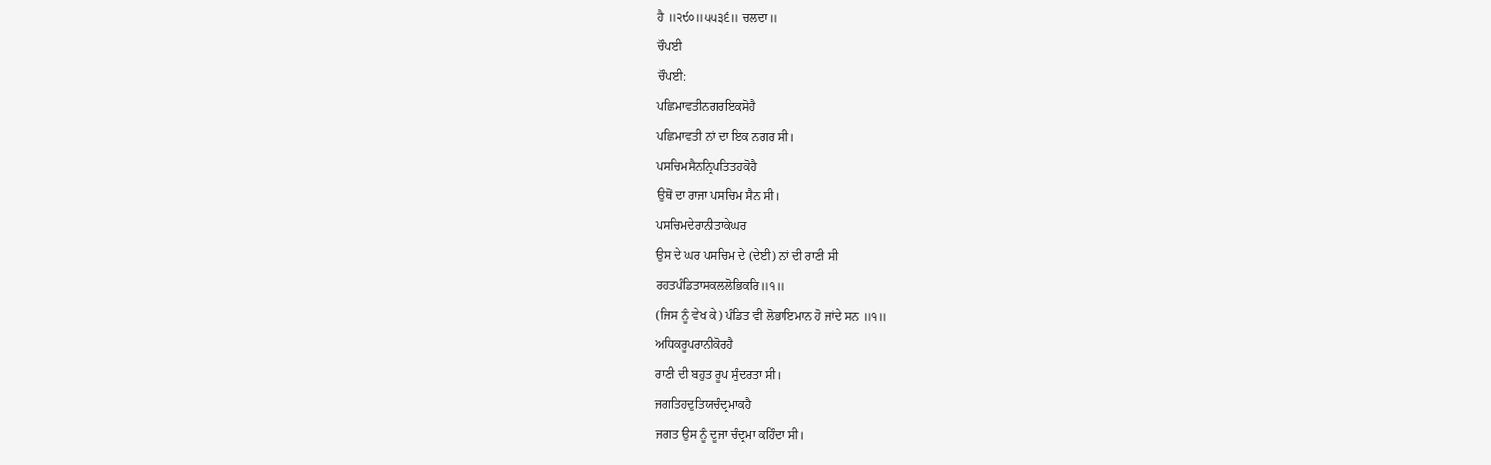ਹੈ ॥੨੯੦॥੫੫੩੬॥ ਚਲਦਾ॥
ਚੌਪਈ
ਚੌਪਈ:
ਪਛਿਮਾਵਤੀਨਗਰਇਕਸੋਹੈ
ਪਛਿਮਾਵਤੀ ਨਾਂ ਦਾ ਇਕ ਨਗਰ ਸੀ।
ਪਸਚਿਮਸੈਨਨ੍ਰਿਪਤਿਤਹਕੋਹੈ
ਉਥੋਂ ਦਾ ਰਾਜਾ ਪਸਚਿਮ ਸੈਨ ਸੀ।
ਪਸਚਿਮਦੇਰਾਨੀਤਾਕੇਘਰ
ਉਸ ਦੇ ਘਰ ਪਸਚਿਮ ਦੇ (ਦੇਈ) ਨਾਂ ਦੀ ਰਾਣੀ ਸੀ
ਰਹਤਪੰਡਿਤਾਸਕਲਲੋਭਿਕਰਿ॥੧॥
(ਜਿਸ ਨੂੰ ਵੇਖ ਕੇ) ਪੰਡਿਤ ਵੀ ਲੋਭਾਇਮਾਨ ਹੋ ਜਾਂਦੇ ਸਨ ॥੧॥
ਅਧਿਕਰੂਪਰਾਨੀਕੋਰਹੈ
ਰਾਣੀ ਦੀ ਬਹੁਤ ਰੂਪ ਸੁੰਦਰਤਾ ਸੀ।
ਜਗਤਿਹਦੁਤਿਯਚੰਦ੍ਰਮਾਕਹੈ
ਜਗਤ ਉਸ ਨੂੰ ਦੂਜਾ ਚੰਦ੍ਰਮਾ ਕਹਿੰਦਾ ਸੀ।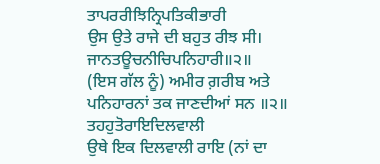ਤਾਪਰਰੀਝਿਨ੍ਰਿਪਤਿਕੀਭਾਰੀ
ਉਸ ਉਤੇ ਰਾਜੇ ਦੀ ਬਹੁਤ ਰੀਝ ਸੀ।
ਜਾਨਤਊਚਨੀਚਿਪਨਿਹਾਰੀ॥੨॥
(ਇਸ ਗੱਲ ਨੂੰ) ਅਮੀਰ ਗ਼ਰੀਬ ਅਤੇ ਪਨਿਹਾਰਨਾਂ ਤਕ ਜਾਣਦੀਆਂ ਸਨ ॥੨॥
ਤਹਹੁਤੋਰਾਇਦਿਲਵਾਲੀ
ਉਥੇ ਇਕ ਦਿਲਵਾਲੀ ਰਾਇ (ਨਾਂ ਦਾ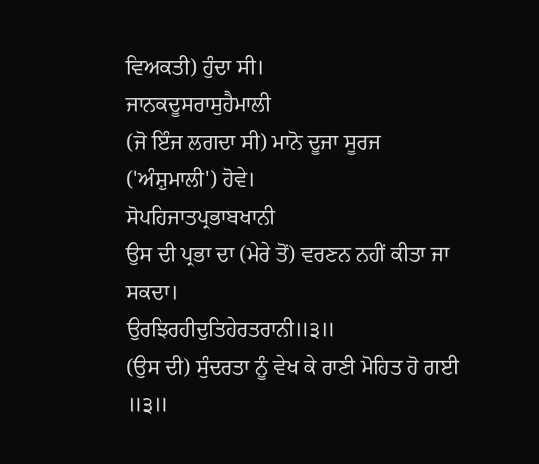ਵਿਅਕਤੀ) ਹੁੰਦਾ ਸੀ।
ਜਾਨਕਦੂਸਰਾਸੁਹੈਮਾਲੀ
(ਜੋ ਇੰਜ ਲਗਦਾ ਸੀ) ਮਾਨੋ ਦੂਜਾ ਸੂਰਜ ('ਅੰਸ਼ੁਮਾਲੀ') ਹੋਵੇ।
ਸੋਪਹਿਜਾਤਪ੍ਰਭਾਬਖਾਨੀ
ਉਸ ਦੀ ਪ੍ਰਭਾ ਦਾ (ਮੇਰੇ ਤੋਂ) ਵਰਣਨ ਨਹੀਂ ਕੀਤਾ ਜਾ ਸਕਦਾ।
ਉਰਝਿਰਹੀਦੁਤਿਹੇਰਤਰਾਨੀ॥੩॥
(ਉਸ ਦੀ) ਸੁੰਦਰਤਾ ਨੂੰ ਵੇਖ ਕੇ ਰਾਣੀ ਮੋਹਿਤ ਹੋ ਗਈ ॥੩॥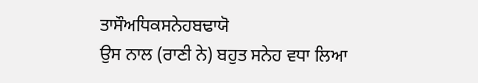ਤਾਸੌਅਧਿਕਸਨੇਹਬਢਾਯੋ
ਉਸ ਨਾਲ (ਰਾਣੀ ਨੇ) ਬਹੁਤ ਸਨੇਹ ਵਧਾ ਲਿਆ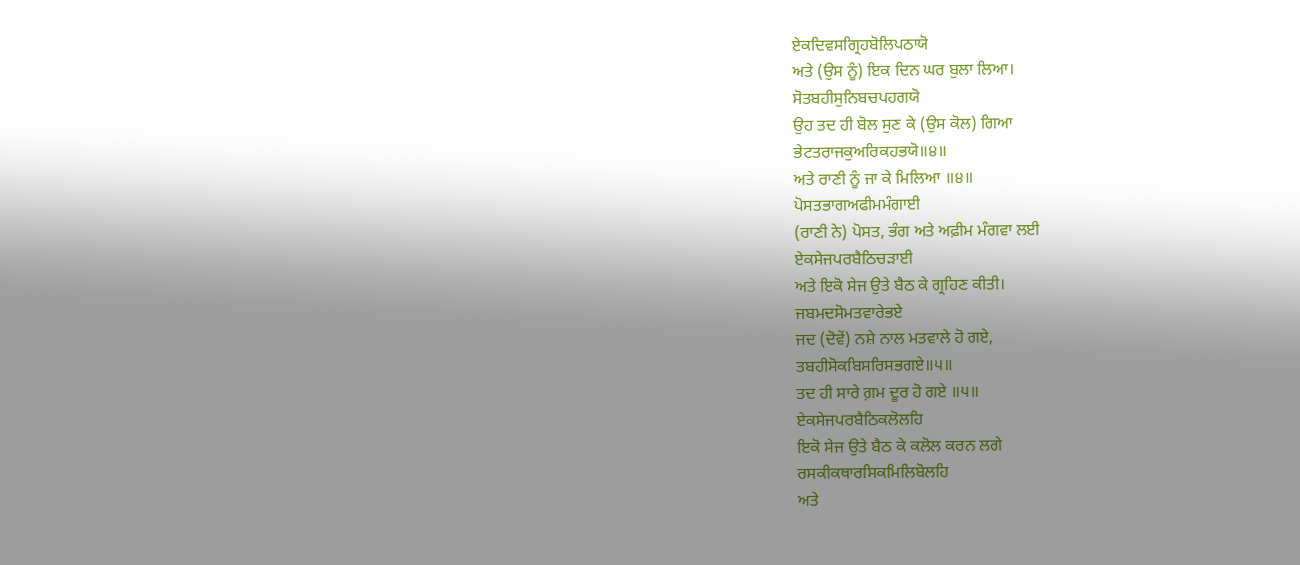ਏਕਦਿਵਸਗ੍ਰਿਹਬੋਲਿਪਠਾਯੋ
ਅਤੇ (ਉਸ ਨੂੰ) ਇਕ ਦਿਨ ਘਰ ਬੁਲਾ ਲਿਆ।
ਸੋਤਬਹੀਸੁਨਿਬਚਪਹਗਯੋ
ਉਹ ਤਦ ਹੀ ਬੋਲ ਸੁਣ ਕੇ (ਉਸ ਕੋਲ) ਗਿਆ
ਭੇਟਤਰਾਜਕੁਅਰਿਕਹਭਯੋ॥੪॥
ਅਤੇ ਰਾਣੀ ਨੂੰ ਜਾ ਕੇ ਮਿਲਿਆ ॥੪॥
ਪੋਸਤਭਾਗਅਫੀਮਮੰਗਾਈ
(ਰਾਣੀ ਨੇ) ਪੋਸਤ, ਭੰਗ ਅਤੇ ਅਫ਼ੀਮ ਮੰਗਵਾ ਲਈ
ਏਕਸੇਜਪਰਬੈਠਿਚੜਾਈ
ਅਤੇ ਇਕੋ ਸੇਜ ਉਤੇ ਬੈਠ ਕੇ ਗ੍ਰਹਿਣ ਕੀਤੀ।
ਜਬਮਦਸੋਮਤਵਾਰੇਭਏ
ਜਦ (ਦੋਵੇਂ) ਨਸ਼ੇ ਨਾਲ ਮਤਵਾਲੇ ਹੋ ਗਏ,
ਤਬਹੀਸੋਕਬਿਸਰਿਸਭਗਏ॥੫॥
ਤਦ ਹੀ ਸਾਰੇ ਗ਼ਮ ਦੂਰ ਹੋ ਗਏ ॥੫॥
ਏਕਸੇਜਪਰਬੈਠਿਕਲੋਲਹਿ
ਇਕੋ ਸੇਜ ਉਤੇ ਬੈਠ ਕੇ ਕਲੋਲ ਕਰਨ ਲਗੇ
ਰਸਕੀਕਥਾਰਸਿਕਮਿਲਿਬੋਲਹਿ
ਅਤੇ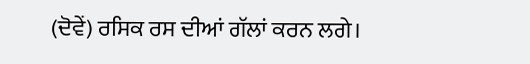(ਦੋਵੇਂ) ਰਸਿਕ ਰਸ ਦੀਆਂ ਗੱਲਾਂ ਕਰਨ ਲਗੇ।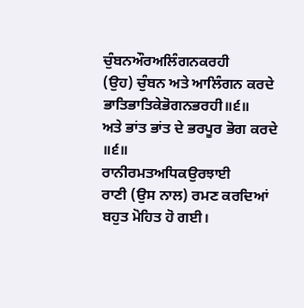ਚੁੰਬਨਔਰਅਲਿੰਗਨਕਰਹੀ
(ਉਹ) ਚੁੰਬਨ ਅਤੇ ਆਲਿੰਗਨ ਕਰਦੇ
ਭਾਤਿਭਾਤਿਕੇਭੋਗਨਭਰਹੀ॥੬॥
ਅਤੇ ਭਾਂਤ ਭਾਂਤ ਦੇ ਭਰਪੂਰ ਭੋਗ ਕਰਦੇ ॥੬॥
ਰਾਨੀਰਮਤਅਧਿਕਉਰਝਾਈ
ਰਾਣੀ (ਉਸ ਨਾਲ) ਰਮਣ ਕਰਦਿਆਂ ਬਹੁਤ ਮੋਹਿਤ ਹੋ ਗਈ।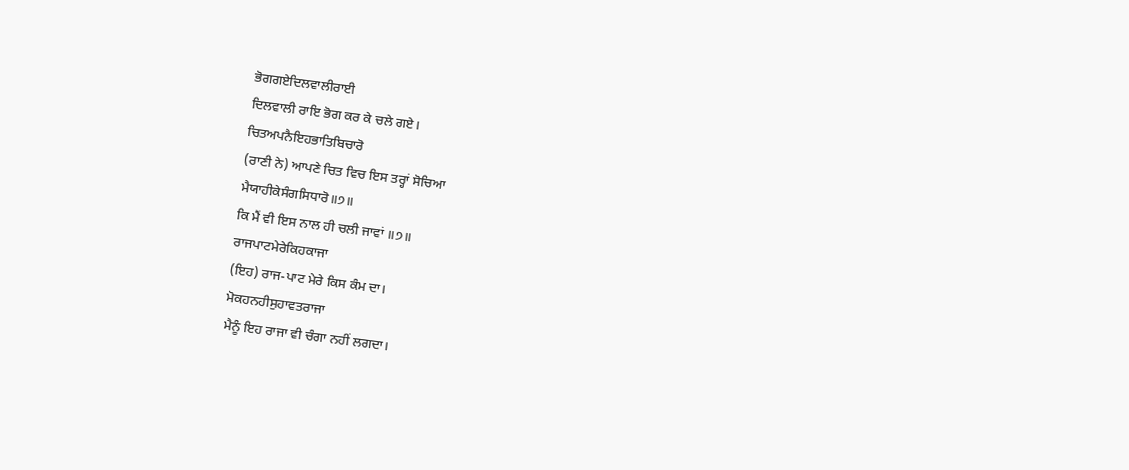ਭੋਗਗਏਦਿਲਵਾਲੀਰਾਈ
ਦਿਲਵਾਲੀ ਰਾਇ ਭੋਗ ਕਰ ਕੇ ਚਲੇ ਗਏ।
ਚਿਤਅਪਨੈਇਹਭਾਤਿਬਿਚਾਰੋ
(ਰਾਣੀ ਨੇ) ਆਪਣੇ ਚਿਤ ਵਿਚ ਇਸ ਤਰ੍ਹਾਂ ਸੋਚਿਆ
ਮੈਯਾਹੀਕੇਸੰਗਸਿਧਾਰੋ॥੭॥
ਕਿ ਮੈਂ ਵੀ ਇਸ ਨਾਲ ਹੀ ਚਲੀ ਜਾਵਾਂ ॥੭॥
ਰਾਜਪਾਟਮੇਰੇਕਿਹਕਾਜਾ
(ਇਹ) ਰਾਜ-ਪਾਟ ਮੇਰੇ ਕਿਸ ਕੰਮ ਦਾ।
ਮੋਕਹਨਹੀਸੁਹਾਵਤਰਾਜਾ
ਮੈਨੂੰ ਇਹ ਰਾਜਾ ਵੀ ਚੰਗਾ ਨਹੀਂ ਲਗਦਾ।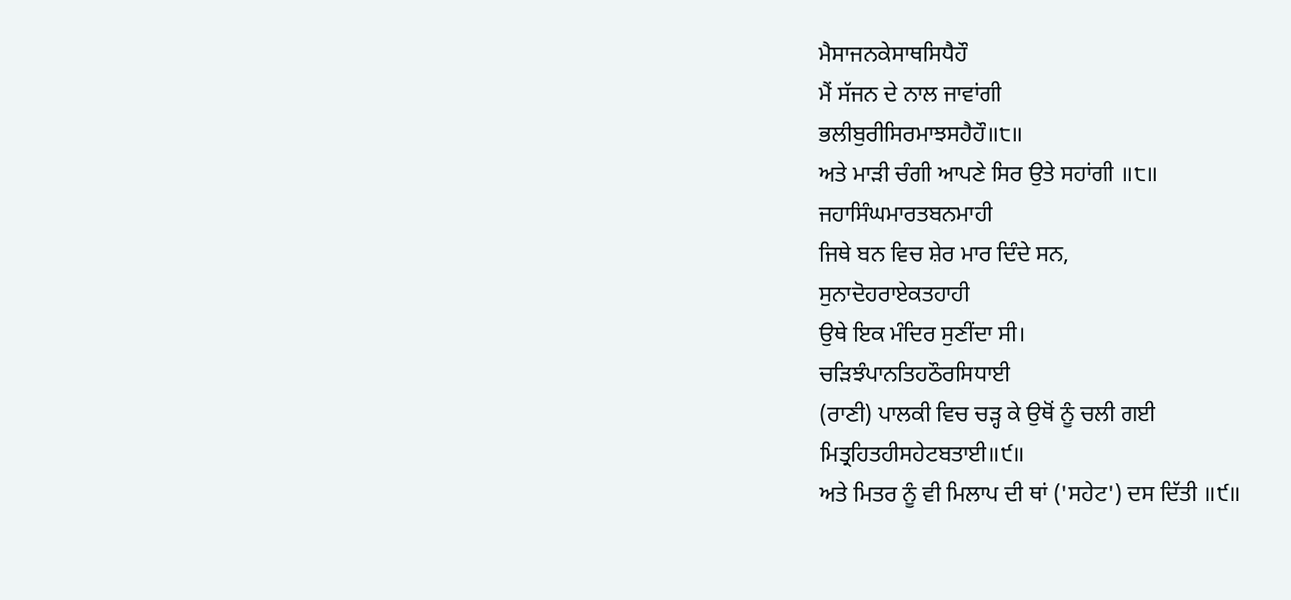ਮੈਸਾਜਨਕੇਸਾਥਸਿਧੈਹੌ
ਮੈਂ ਸੱਜਨ ਦੇ ਨਾਲ ਜਾਵਾਂਗੀ
ਭਲੀਬੁਰੀਸਿਰਮਾਝਸਹੈਹੌ॥੮॥
ਅਤੇ ਮਾੜੀ ਚੰਗੀ ਆਪਣੇ ਸਿਰ ਉਤੇ ਸਹਾਂਗੀ ॥੮॥
ਜਹਾਸਿੰਘਮਾਰਤਬਨਮਾਹੀ
ਜਿਥੇ ਬਨ ਵਿਚ ਸ਼ੇਰ ਮਾਰ ਦਿੰਦੇ ਸਨ,
ਸੁਨਾਦੋਹਰਾਏਕਤਹਾਹੀ
ਉਥੇ ਇਕ ਮੰਦਿਰ ਸੁਣੀਂਦਾ ਸੀ।
ਚੜਿਝੰਪਾਨਤਿਹਠੌਰਸਿਧਾਈ
(ਰਾਣੀ) ਪਾਲਕੀ ਵਿਚ ਚੜ੍ਹ ਕੇ ਉਥੋਂ ਨੂੰ ਚਲੀ ਗਈ
ਮਿਤ੍ਰਹਿਤਹੀਸਹੇਟਬਤਾਈ॥੯॥
ਅਤੇ ਮਿਤਰ ਨੂੰ ਵੀ ਮਿਲਾਪ ਦੀ ਥਾਂ ('ਸਹੇਟ') ਦਸ ਦਿੱਤੀ ॥੯॥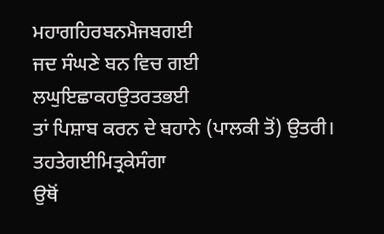ਮਹਾਗਹਿਰਬਨਮੈਜਬਗਈ
ਜਦ ਸੰਘਣੇ ਬਨ ਵਿਚ ਗਈ
ਲਘੁਇਛਾਕਹਉਤਰਤਭਈ
ਤਾਂ ਪਿਸ਼ਾਬ ਕਰਨ ਦੇ ਬਹਾਨੇ (ਪਾਲਕੀ ਤੋਂ) ਉਤਰੀ।
ਤਹਤੇਗਈਮਿਤ੍ਰਕੇਸੰਗਾ
ਉਥੋਂ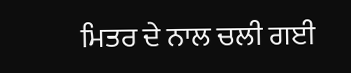ਮਿਤਰ ਦੇ ਨਾਲ ਚਲੀ ਗਈ